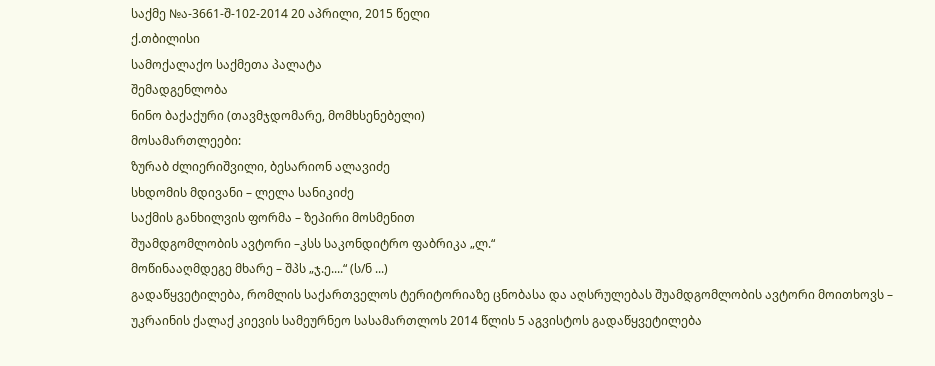საქმე №ა-3661-შ-102-2014 20 აპრილი, 2015 წელი
ქ.თბილისი
სამოქალაქო საქმეთა პალატა
შემადგენლობა
ნინო ბაქაქური (თავმჯდომარე, მომხსენებელი)
მოსამართლეები:
ზურაბ ძლიერიშვილი, ბესარიონ ალავიძე
სხდომის მდივანი – ლელა სანიკიძე
საქმის განხილვის ფორმა – ზეპირი მოსმენით
შუამდგომლობის ავტორი –კსს საკონდიტრო ფაბრიკა „ლ.“
მოწინააღმდეგე მხარე – შპს „ჯ.ე....“ (ს/ნ ...)
გადაწყვეტილება, რომლის საქართველოს ტერიტორიაზე ცნობასა და აღსრულებას შუამდგომლობის ავტორი მოითხოვს – უკრაინის ქალაქ კიევის სამეურნეო სასამართლოს 2014 წლის 5 აგვისტოს გადაწყვეტილება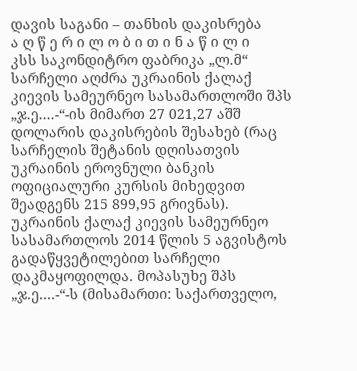დავის საგანი – თანხის დაკისრება
ა ღ წ ე რ ი ლ ო ბ ი თ ი ნ ა წ ი ლ ი
კსს საკონდიტრო ფაბრიკა „ლ.მ“ სარჩელი აღძრა უკრაინის ქალაქ კიევის სამეურნეო სასამართლოში შპს „ჯ.ე....-“-ის მიმართ 27 021,27 აშშ დოლარის დაკისრების შესახებ (რაც სარჩელის შეტანის დღისათვის უკრაინის ეროვნული ბანკის ოფიციალური კურსის მიხედვით შეადგენს 215 899,95 გრივნას).
უკრაინის ქალაქ კიევის სამეურნეო სასამართლოს 2014 წლის 5 აგვისტოს გადაწყვეტილებით სარჩელი დაკმაყოფილდა. მოპასუხე შპს „ჯ.ე....-“-ს (მისამართი: საქართველო,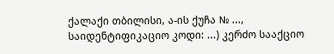ქალაქი თბილისი, ა-ის ქუჩა № ..., საიდენტიფიკაციო კოდი: ...) კერძო სააქციო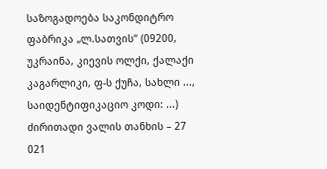საზოგადოება საკონდიტრო ფაბრიკა „ლ.სათვის“ (09200, უკრაინა, კიევის ოლქი, ქალაქი კაგარლიკი, ფ-ს ქუჩა, სახლი ..., საიდენტიფიკაციო კოდი: ...) ძირითადი ვალის თანხის – 27 021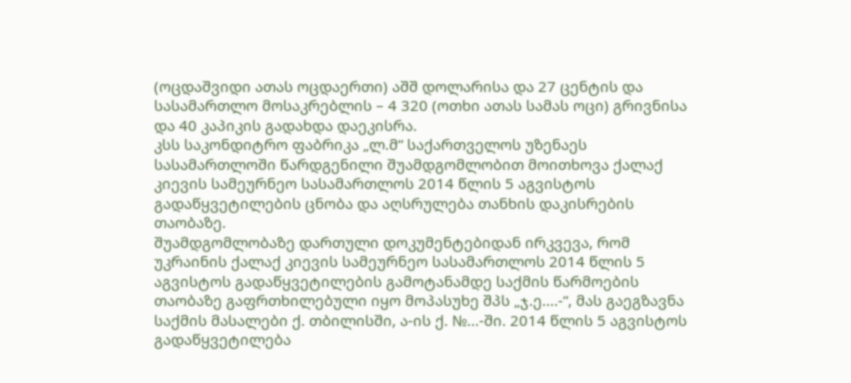(ოცდაშვიდი ათას ოცდაერთი) აშშ დოლარისა და 27 ცენტის და სასამართლო მოსაკრებლის – 4 320 (ოთხი ათას სამას ოცი) გრივნისა და 40 კაპიკის გადახდა დაეკისრა.
კსს საკონდიტრო ფაბრიკა „ლ.მ“ საქართველოს უზენაეს სასამართლოში წარდგენილი შუამდგომლობით მოითხოვა ქალაქ კიევის სამეურნეო სასამართლოს 2014 წლის 5 აგვისტოს გადაწყვეტილების ცნობა და აღსრულება თანხის დაკისრების თაობაზე.
შუამდგომლობაზე დართული დოკუმენტებიდან ირკვევა, რომ უკრაინის ქალაქ კიევის სამეურნეო სასამართლოს 2014 წლის 5 აგვისტოს გადაწყვეტილების გამოტანამდე საქმის წარმოების თაობაზე გაფრთხილებული იყო მოპასუხე შპს „ჯ.ე....-“, მას გაეგზავნა საქმის მასალები ქ. თბილისში, ა-ის ქ. №...-ში. 2014 წლის 5 აგვისტოს გადაწყვეტილება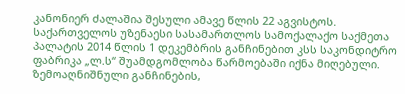კანონიერ ძალაშია შესული ამავე წლის 22 აგვისტოს.
საქართველოს უზენაესი სასამართლოს სამოქალაქო საქმეთა პალატის 2014 წლის 1 დეკემბრის განჩინებით კსს საკონდიტრო ფაბრიკა „ლ.ს“ შუამდგომლობა წარმოებაში იქნა მიღებული.
ზემოაღნიშნული განჩინების,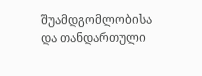შუამდგომლობისა და თანდართული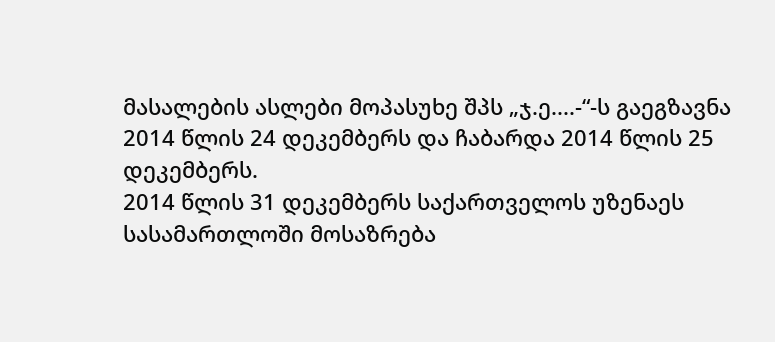მასალების ასლები მოპასუხე შპს „ჯ.ე....-“-ს გაეგზავნა 2014 წლის 24 დეკემბერს და ჩაბარდა 2014 წლის 25 დეკემბერს.
2014 წლის 31 დეკემბერს საქართველოს უზენაეს სასამართლოში მოსაზრება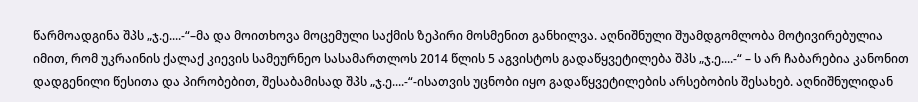წარმოადგინა შპს „ჯ.ე....-“–მა და მოითხოვა მოცემული საქმის ზეპირი მოსმენით განხილვა. აღნიშნული შუამდგომლობა მოტივირებულია იმით, რომ უკრაინის ქალაქ კიევის სამეურნეო სასამართლოს 2014 წლის 5 აგვისტოს გადაწყვეტილება შპს „ჯ.ე....-“ – ს არ ჩაბარებია კანონით დადგენილი წესითა და პირობებით, შესაბამისად შპს „ჯ.ე....-“-ისათვის უცნობი იყო გადაწყვეტილების არსებობის შესახებ. აღნიშნულიდან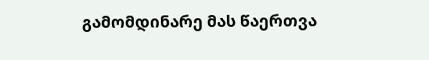გამომდინარე მას წაერთვა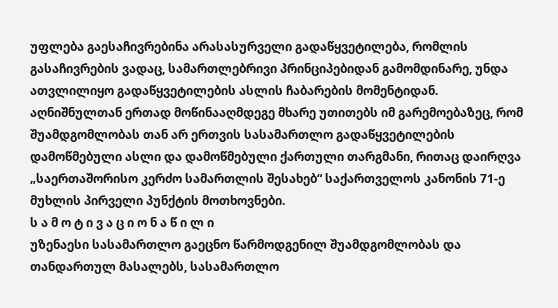უფლება გაესაჩივრებინა არასასურველი გადაწყვეტილება, რომლის გასაჩივრების ვადაც, სამართლებრივი პრინციპებიდან გამომდინარე, უნდა ათვლილიყო გადაწყვეტილების ასლის ჩაბარების მომენტიდან. აღნიშნულთან ერთად მოწინააღმდეგე მხარე უთითებს იმ გარემოებაზეც, რომ შუამდგომლობას თან არ ერთვის სასამართლო გადაწყვეტილების დამოწმებული ასლი და დამოწმებული ქართული თარგმანი, რითაც დაირღვა „საერთაშორისო კერძო სამართლის შესახებ“ საქართველოს კანონის 71-ე მუხლის პირველი პუნქტის მოთხოვნები.
ს ა მ ო ტ ი ვ ა ც ი ო ნ ა წ ი ლ ი
უზენაესი სასამართლო გაეცნო წარმოდგენილ შუამდგომლობას და თანდართულ მასალებს, სასამართლო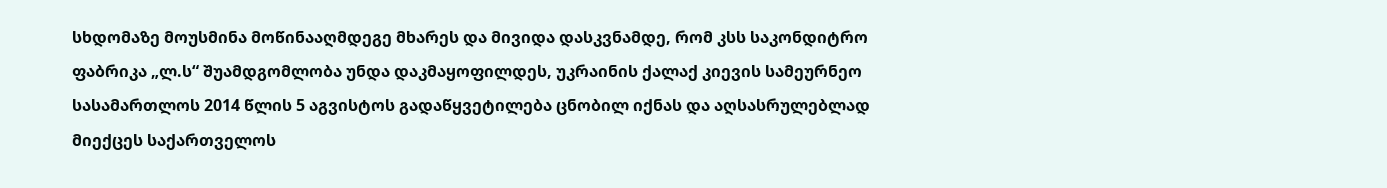სხდომაზე მოუსმინა მოწინააღმდეგე მხარეს და მივიდა დასკვნამდე, რომ კსს საკონდიტრო ფაბრიკა „ლ.ს“ შუამდგომლობა უნდა დაკმაყოფილდეს, უკრაინის ქალაქ კიევის სამეურნეო სასამართლოს 2014 წლის 5 აგვისტოს გადაწყვეტილება ცნობილ იქნას და აღსასრულებლად მიექცეს საქართველოს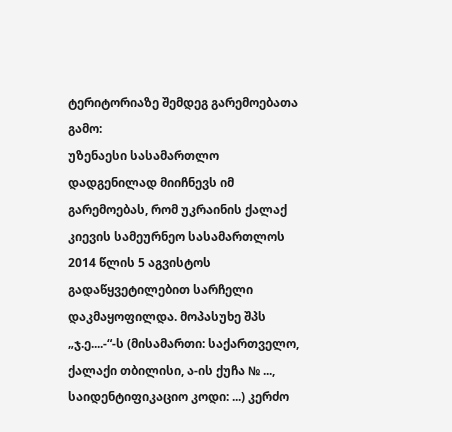ტერიტორიაზე შემდეგ გარემოებათა გამო:
უზენაესი სასამართლო დადგენილად მიიჩნევს იმ გარემოებას, რომ უკრაინის ქალაქ კიევის სამეურნეო სასამართლოს 2014 წლის 5 აგვისტოს გადაწყვეტილებით სარჩელი დაკმაყოფილდა. მოპასუხე შპს „ჯ.ე....-“-ს (მისამართი: საქართველო, ქალაქი თბილისი, ა-ის ქუჩა № ..., საიდენტიფიკაციო კოდი: ...) კერძო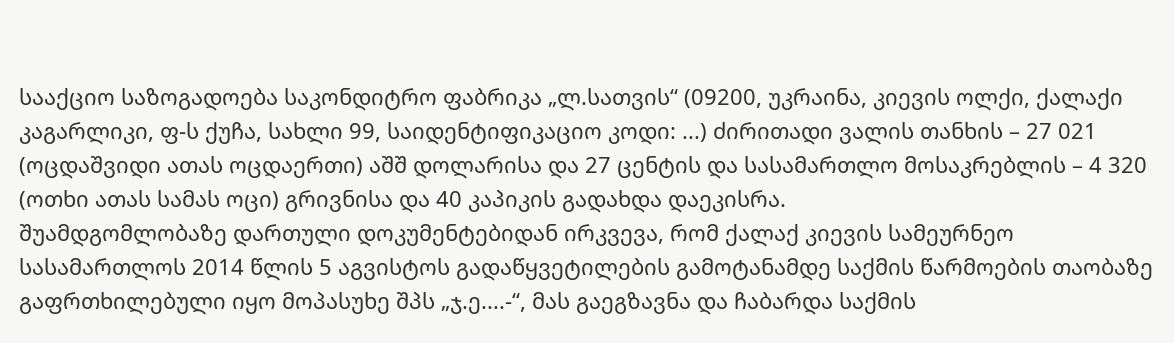სააქციო საზოგადოება საკონდიტრო ფაბრიკა „ლ.სათვის“ (09200, უკრაინა, კიევის ოლქი, ქალაქი კაგარლიკი, ფ-ს ქუჩა, სახლი 99, საიდენტიფიკაციო კოდი: ...) ძირითადი ვალის თანხის – 27 021 (ოცდაშვიდი ათას ოცდაერთი) აშშ დოლარისა და 27 ცენტის და სასამართლო მოსაკრებლის – 4 320 (ოთხი ათას სამას ოცი) გრივნისა და 40 კაპიკის გადახდა დაეკისრა.
შუამდგომლობაზე დართული დოკუმენტებიდან ირკვევა, რომ ქალაქ კიევის სამეურნეო სასამართლოს 2014 წლის 5 აგვისტოს გადაწყვეტილების გამოტანამდე საქმის წარმოების თაობაზე გაფრთხილებული იყო მოპასუხე შპს „ჯ.ე....-“, მას გაეგზავნა და ჩაბარდა საქმის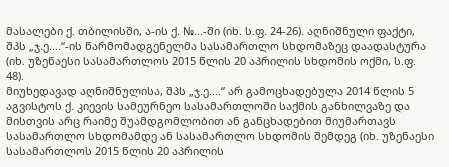მასალები ქ. თბილისში, ა-ის ქ. №...-ში (იხ. ს.ფ. 24-26). აღნიშნული ფაქტი, შპს „ჯ.ე....“-ის წარმომადგენელმა სასამართლო სხდომაზეც დაადასტურა (იხ. უზენაესი სასამართლოს 2015 წლის 20 აპრილის სხდომის ოქმი, ს.ფ. 48).
მიუხედავად აღნიშნულისა, შპს „ჯ.ე....“ არ გამოცხადებულა 2014 წლის 5 აგვისტოს ქ. კიევის სამეურნეო სასამართლოში საქმის განხილვაზე და მისთვის არც რაიმე შუამდგომლობით ან განცხადებით მიუმართავს სასამართლო სხდომამდე ან სასამართლო სხდომის შემდეგ (იხ. უზენაესი სასამართლოს 2015 წლის 20 აპრილის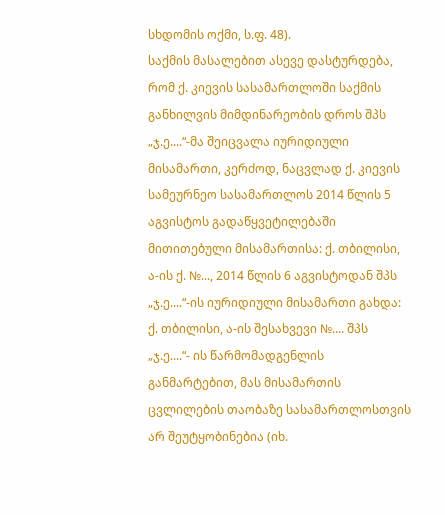სხდომის ოქმი, ს.ფ. 48).
საქმის მასალებით ასევე დასტურდება, რომ ქ. კიევის სასამართლოში საქმის განხილვის მიმდინარეობის დროს შპს „ჯ.ე....“-მა შეიცვალა იურიდიული მისამართი, კერძოდ, ნაცვლად ქ. კიევის სამეურნეო სასამართლოს 2014 წლის 5 აგვისტოს გადაწყვეტილებაში მითითებული მისამართისა: ქ. თბილისი, ა-ის ქ. №..., 2014 წლის 6 აგვისტოდან შპს „ჯ.ე....“-ის იურიდიული მისამართი გახდა: ქ. თბილისი, ა-ის შესახვევი №.... შპს „ჯ.ე....“- ის წარმომადგენლის განმარტებით, მას მისამართის ცვლილების თაობაზე სასამართლოსთვის არ შეუტყობინებია (იხ.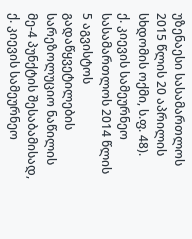უზენაესი სასამართლოს 2015 წლის 20 აპრილის სხდომის ოქმი, ს.ფ. 48).
ქ. კიევის სამეურნეო სასამართლოს 2014 წლის 5 აგვისტოს გადაწყვეტილების სარეზოლუციო ნაწილის მე-4 პუნქტის შესაბამისად, ქ. კიევის სამეურნეო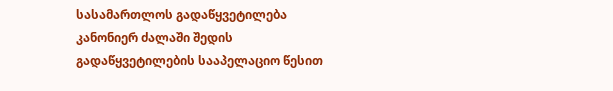სასამართლოს გადაწყვეტილება კანონიერ ძალაში შედის გადაწყვეტილების სააპელაციო წესით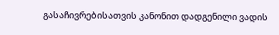გასაჩივრებისათვის კანონით დადგენილი ვადის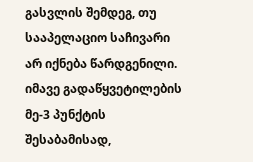გასვლის შემდეგ, თუ სააპელაციო საჩივარი არ იქნება წარდგენილი. იმავე გადაწყვეტილების მე-3 პუნქტის შესაბამისად,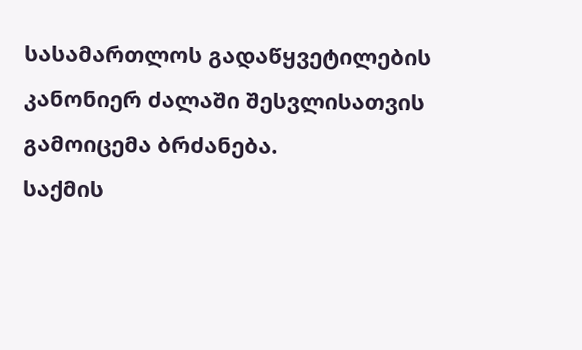სასამართლოს გადაწყვეტილების კანონიერ ძალაში შესვლისათვის გამოიცემა ბრძანება.
საქმის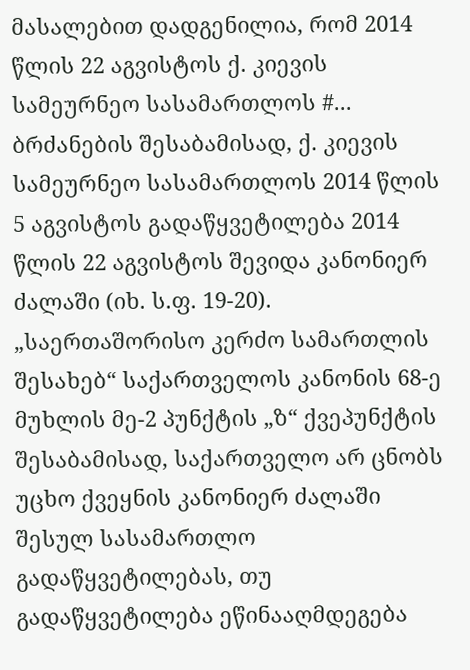მასალებით დადგენილია, რომ 2014 წლის 22 აგვისტოს ქ. კიევის სამეურნეო სასამართლოს #... ბრძანების შესაბამისად, ქ. კიევის სამეურნეო სასამართლოს 2014 წლის 5 აგვისტოს გადაწყვეტილება 2014 წლის 22 აგვისტოს შევიდა კანონიერ ძალაში (იხ. ს.ფ. 19-20).
„საერთაშორისო კერძო სამართლის შესახებ“ საქართველოს კანონის 68-ე მუხლის მე-2 პუნქტის „ზ“ ქვეპუნქტის შესაბამისად, საქართველო არ ცნობს უცხო ქვეყნის კანონიერ ძალაში შესულ სასამართლო გადაწყვეტილებას, თუ გადაწყვეტილება ეწინააღმდეგება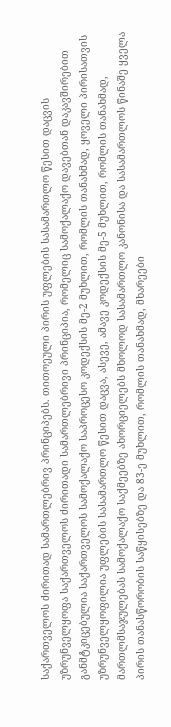საქართველოს ძირითად სამართლებრივ პრინციპებს. თითოეული პირის უფლების სასამართლო წესით დაცვის უზრუნველყოფა საქართველოს ძირითადი სამართლებრივი პრინციპია, რომელიც სამოქალაქო დავებთან დაკავშირებით განმტკიცებულია საქართველოს სამოქალაქო საპროცესო კოდექსის მე-2 მუხლით, რომლის თანახმად, ყოველი პირისათვის უზრუნველყოფილია უფლების სასამართლო წესით დაცვა, ასევე, ამავე კოდექსის მე-5 მუხლით, რომლის თანახმად, მართლმსაჯულებას სამოქალაქო საქმეებზე ახორციელებს მხოლოდ სასამართლო კანონისა და სასამართლოს წინაშე ყველა პირის თანასწორობის საწყისებზე და 83-ე მუხლით, რომლის თანახმად, მხარეები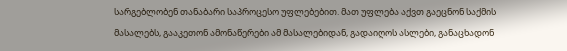სარგებლობენ თანაბარი საპროცესო უფლებებით. მათ უფლება აქვთ გაეცნონ საქმის მასალებს, გააკეთონ ამონაწერები ამ მასალებიდან, გადაიღოს ასლები, განაცხადონ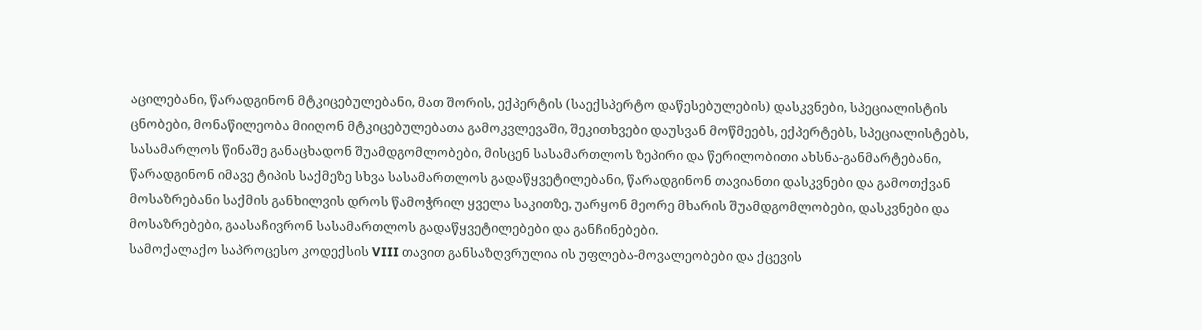აცილებანი, წარადგინონ მტკიცებულებანი, მათ შორის, ექპერტის (საექსპერტო დაწესებულების) დასკვნები, სპეციალისტის ცნობები, მონაწილეობა მიიღონ მტკიცებულებათა გამოკვლევაში, შეკითხვები დაუსვან მოწმეებს, ექპერტებს, სპეციალისტებს, სასამარლოს წინაშე განაცხადონ შუამდგომლობები, მისცენ სასამართლოს ზეპირი და წერილობითი ახსნა-განმარტებანი, წარადგინონ იმავე ტიპის საქმეზე სხვა სასამართლოს გადაწყვეტილებანი, წარადგინონ თავიანთი დასკვნები და გამოთქვან მოსაზრებანი საქმის განხილვის დროს წამოჭრილ ყველა საკითზე, უარყონ მეორე მხარის შუამდგომლობები, დასკვნები და მოსაზრებები, გაასაჩივრონ სასამართლოს გადაწყვეტილებები და განჩინებები.
სამოქალაქო საპროცესო კოდექსის VIII თავით განსაზღვრულია ის უფლება-მოვალეობები და ქცევის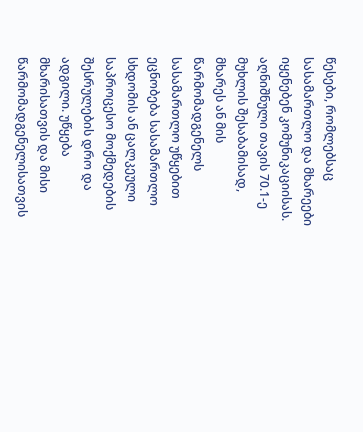წესები, რომლებსაც სასამართლო და მხარეები იყენებენ კომუნიკაციისას. აღნიშნული თავის 70.1-ე მუხლის შესაბამისად, მხარეს ან მის წარმომადგენელს სასამართლო უწყებით ეცნობება სასამართლო სხდომის ან ცალკეული საპროცესო მოქმედების შესრულების დრო და ადგილი. უწყება მხარისათვის და მისი წარმომადგენელისათვის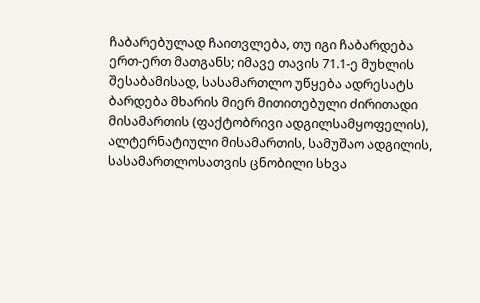ჩაბარებულად ჩაითვლება, თუ იგი ჩაბარდება ერთ-ერთ მათგანს; იმავე თავის 71.1-ე მუხლის შესაბამისად, სასამართლო უწყება ადრესატს ბარდება მხარის მიერ მითითებული ძირითადი მისამართის (ფაქტობრივი ადგილსამყოფელის), ალტერნატიული მისამართის, სამუშაო ადგილის, სასამართლოსათვის ცნობილი სხვა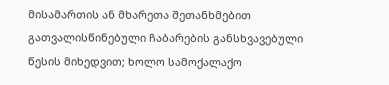მისამართის ან მხარეთა შეთანხმებით გათვალისწინებული ჩაბარების განსხვავებული წესის მიხედვით; ხოლო სამოქალაქო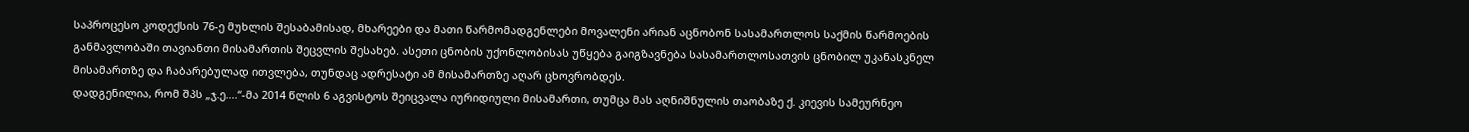საპროცესო კოდექსის 76-ე მუხლის შესაბამისად, მხარეები და მათი წარმომადგენლები მოვალენი არიან აცნობონ სასამართლოს საქმის წარმოების განმავლობაში თავიანთი მისამართის შეცვლის შესახებ. ასეთი ცნობის უქონლობისას უწყება გაიგზავნება სასამართლოსათვის ცნობილ უკანასკნელ მისამართზე და ჩაბარებულად ითვლება, თუნდაც ადრესატი ამ მისამართზე აღარ ცხოვრობდეს.
დადგენილია, რომ შპს „ჯ.ე....“-მა 2014 წლის 6 აგვისტოს შეიცვალა იურიდიული მისამართი, თუმცა მას აღნიშნულის თაობაზე ქ. კიევის სამეურნეო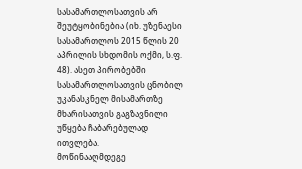სასამართლოსათვის არ შეუტყობინებია (იხ. უზენაესი სასამართლოს 2015 წლის 20 აპრილის სხდომის ოქმი, ს.ფ. 48). ასეთ პირობებში სასამართლოსათვის ცნობილ უკანასკნელ მისამართზე მხარისათვის გაგზავნილი უწყება ჩაბარებულად ითვლება.
მოწინააღმდეგე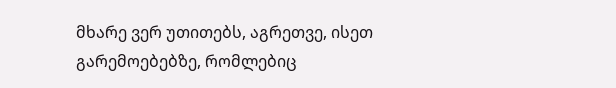მხარე ვერ უთითებს, აგრეთვე, ისეთ გარემოებებზე, რომლებიც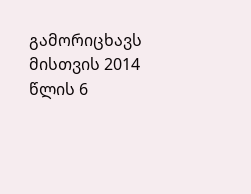გამორიცხავს მისთვის 2014 წლის 6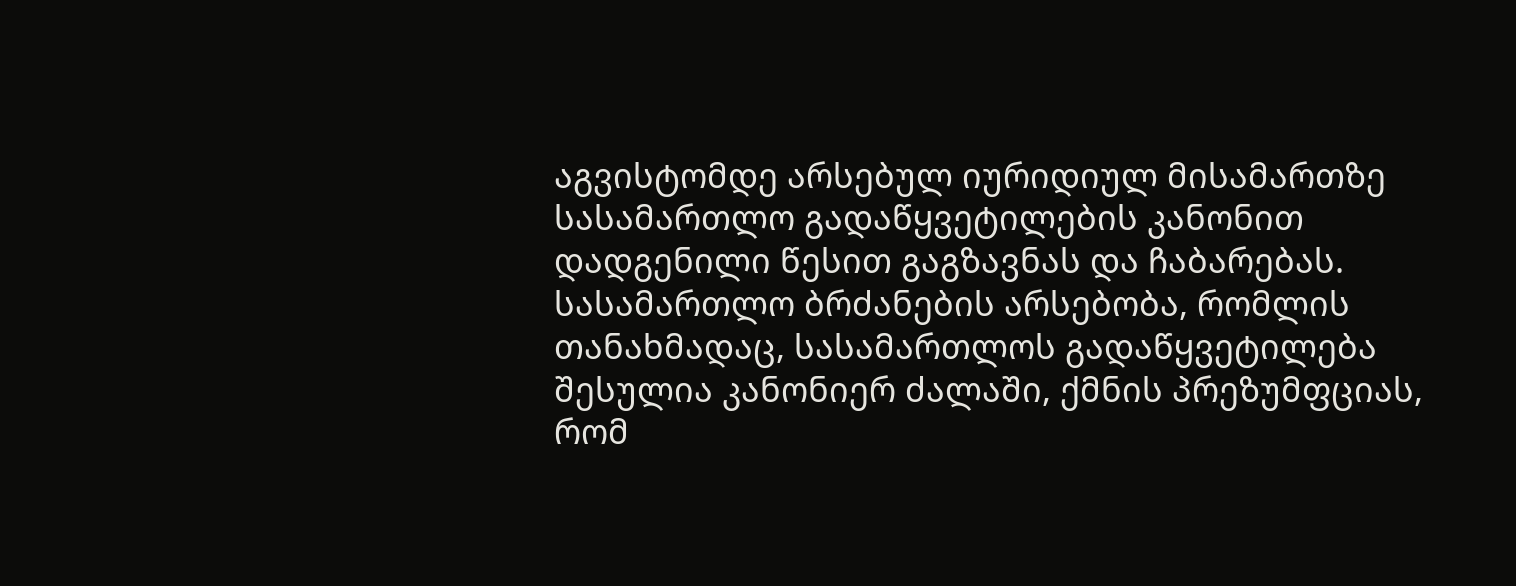აგვისტომდე არსებულ იურიდიულ მისამართზე სასამართლო გადაწყვეტილების კანონით დადგენილი წესით გაგზავნას და ჩაბარებას. სასამართლო ბრძანების არსებობა, რომლის თანახმადაც, სასამართლოს გადაწყვეტილება შესულია კანონიერ ძალაში, ქმნის პრეზუმფციას, რომ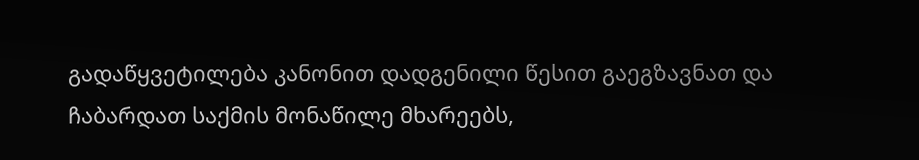გადაწყვეტილება კანონით დადგენილი წესით გაეგზავნათ და ჩაბარდათ საქმის მონაწილე მხარეებს,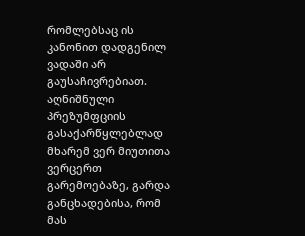რომლებსაც ის კანონით დადგენილ ვადაში არ გაუსაჩივრებიათ. აღნიშნული პრეზუმფციის გასაქარწყლებლად მხარემ ვერ მიუთითა ვერცერთ გარემოებაზე, გარდა განცხადებისა, რომ მას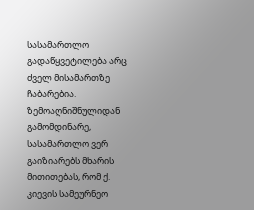სასამართლო გადაწყვეტილება არც ძველ მისამართზე ჩაბარებია.
ზემოაღნიშნულიდან გამომდინარე, სასამართლო ვერ გაიზიარებს მხარის მითითებას, რომ ქ. კიევის სამეურნეო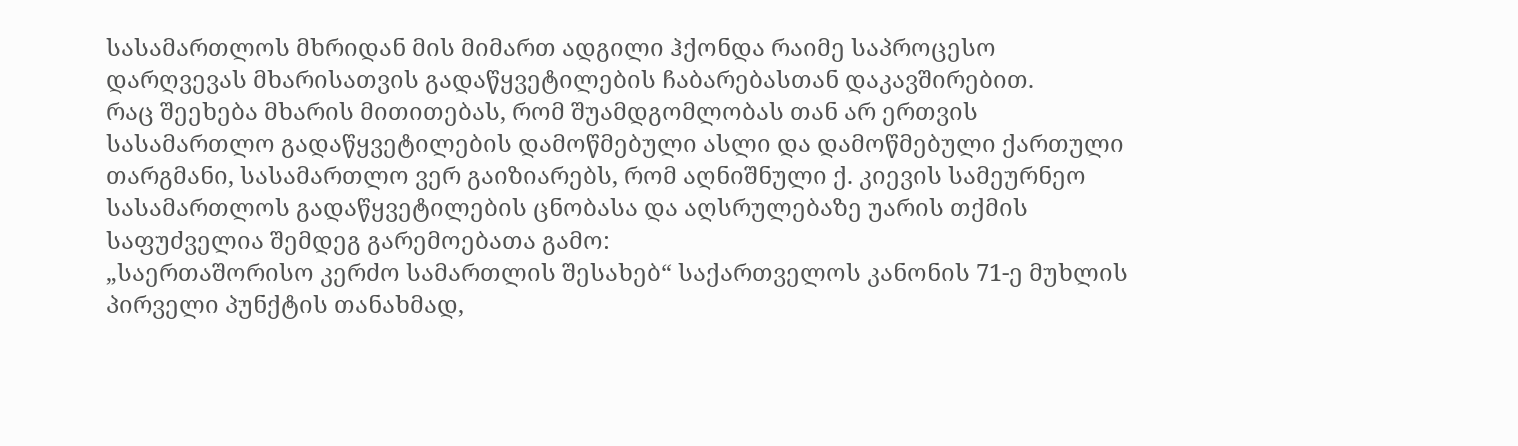სასამართლოს მხრიდან მის მიმართ ადგილი ჰქონდა რაიმე საპროცესო დარღვევას მხარისათვის გადაწყვეტილების ჩაბარებასთან დაკავშირებით.
რაც შეეხება მხარის მითითებას, რომ შუამდგომლობას თან არ ერთვის სასამართლო გადაწყვეტილების დამოწმებული ასლი და დამოწმებული ქართული თარგმანი, სასამართლო ვერ გაიზიარებს, რომ აღნიშნული ქ. კიევის სამეურნეო სასამართლოს გადაწყვეტილების ცნობასა და აღსრულებაზე უარის თქმის საფუძველია შემდეგ გარემოებათა გამო:
„საერთაშორისო კერძო სამართლის შესახებ“ საქართველოს კანონის 71-ე მუხლის პირველი პუნქტის თანახმად,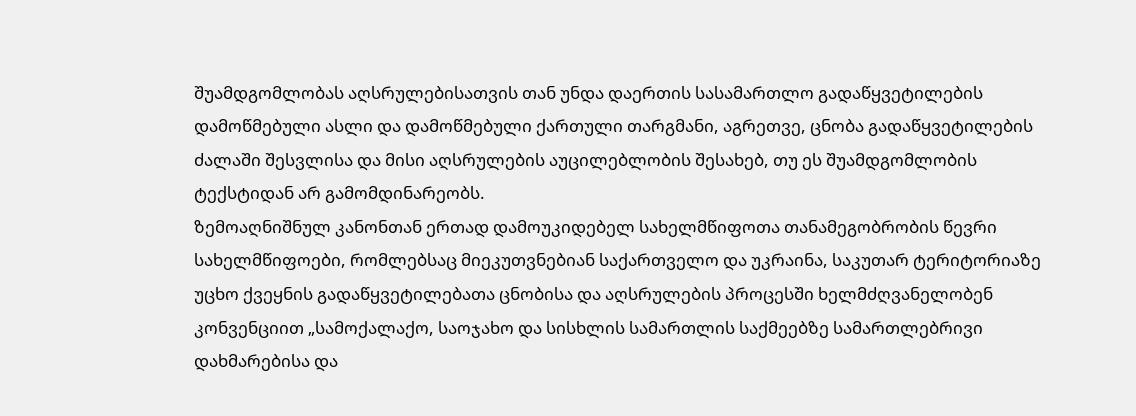შუამდგომლობას აღსრულებისათვის თან უნდა დაერთის სასამართლო გადაწყვეტილების დამოწმებული ასლი და დამოწმებული ქართული თარგმანი, აგრეთვე, ცნობა გადაწყვეტილების ძალაში შესვლისა და მისი აღსრულების აუცილებლობის შესახებ, თუ ეს შუამდგომლობის ტექსტიდან არ გამომდინარეობს.
ზემოაღნიშნულ კანონთან ერთად დამოუკიდებელ სახელმწიფოთა თანამეგობრობის წევრი სახელმწიფოები, რომლებსაც მიეკუთვნებიან საქართველო და უკრაინა, საკუთარ ტერიტორიაზე უცხო ქვეყნის გადაწყვეტილებათა ცნობისა და აღსრულების პროცესში ხელმძღვანელობენ კონვენციით „სამოქალაქო, საოჯახო და სისხლის სამართლის საქმეებზე სამართლებრივი დახმარებისა და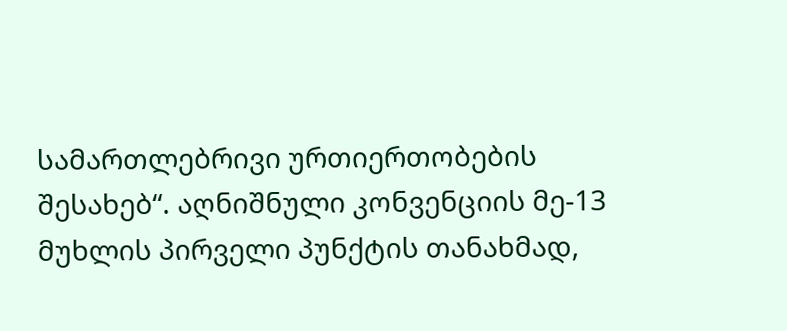სამართლებრივი ურთიერთობების შესახებ“. აღნიშნული კონვენციის მე-13 მუხლის პირველი პუნქტის თანახმად,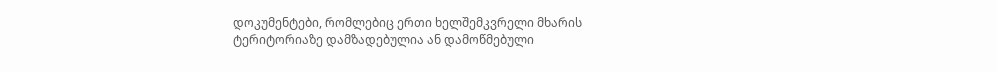დოკუმენტები, რომლებიც ერთი ხელშემკვრელი მხარის ტერიტორიაზე დამზადებულია ან დამოწმებული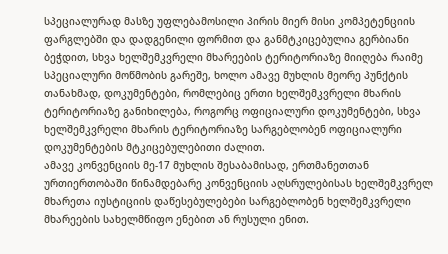სპეციალურად მასზე უფლებამოსილი პირის მიერ მისი კომპეტენციის ფარგლებში და დადგენილი ფორმით და განმტკიცებულია გერბიანი ბეჭდით, სხვა ხელშემკვრელი მხარეების ტერიტორიაზე მიიღება რაიმე სპეციალური მოწმობის გარეშე, ხოლო ამავე მუხლის მეორე პუნქტის თანახმად, დოკუმენტები, რომლებიც ერთი ხელშემკვრელი მხარის ტერიტორიაზე განიხილება, როგორც ოფიციალური დოკუმენტები, სხვა ხელშემკვრელი მხარის ტერიტორიაზე სარგებლობენ ოფიციალური დოკუმენტების მტკიცებულებითი ძალით.
ამავე კონვენციის მე-17 მუხლის შესაბამისად, ერთმანეთთან ურთიერთობაში წინამდებარე კონვენციის აღსრულებისას ხელშემკვრელ მხარეთა იუსტიციის დაწესებულებები სარგებლობენ ხელშემკვრელი მხარეების სახელმწიფო ენებით ან რუსული ენით.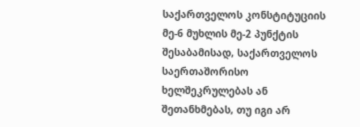საქართველოს კონსტიტუციის მე-6 მუხლის მე-2 პუნქტის შესაბამისად, საქართველოს საერთაშორისო ხელშეკრულებას ან შეთანხმებას, თუ იგი არ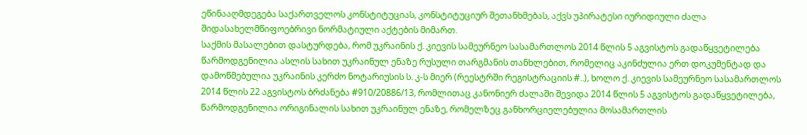ეწინააღმდეგება საქართველოს კონსტიტუციას, კონსტიტუციურ შეთანხმებას, აქვს უპირატესი იურიდიული ძალა შიდასახელმწიფოებრივი ნორმატიული აქტების მიმართ.
საქმის მასალებით დასტურდება, რომ უკრაინის ქ. კიევის სამეურნეო სასამართლოს 2014 წლის 5 აგვისტოს გადაწყვეტილება წარმოდგენილია ასლის სახით უკრაინულ ენაზე რუსული თარგმანის თანხლებით, რომელიც აკინძულია ერთ დოკუმენტად და დამოწმებულია უკრაინის კერძო ნოტარიუსის ს. კ-ს მიერ (რეესტრში რეგისტრაციის #..), ხოლო ქ. კიევის სამეურნეო სასამართლოს 2014 წლის 22 აგვისტოს ბრძანება #910/20886/13, რომლითაც კანონიერ ძალაში შევიდა 2014 წლის 5 აგვისტოს გადაწყვეტილება, წარმოდგენილია ორიგინალის სახით უკრაინულ ენაზე, რომელზეც განხორციელებულია მოსამართლის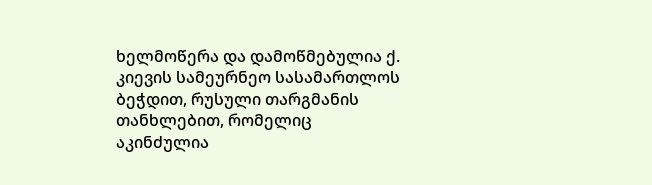ხელმოწერა და დამოწმებულია ქ. კიევის სამეურნეო სასამართლოს ბეჭდით, რუსული თარგმანის თანხლებით, რომელიც აკინძულია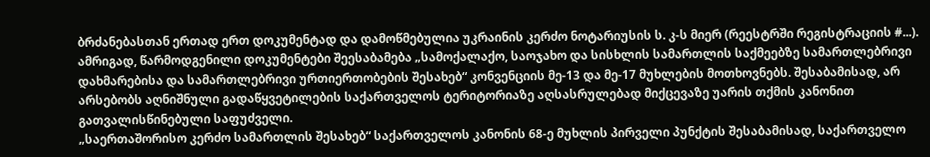ბრძანებასთან ერთად ერთ დოკუმენტად და დამოწმებულია უკრაინის კერძო ნოტარიუსის ს. კ-ს მიერ (რეესტრში რეგისტრაციის #...).
ამრიგად, წარმოდგენილი დოკუმენტები შეესაბამება „სამოქალაქო, საოჯახო და სისხლის სამართლის საქმეებზე სამართლებრივი დახმარებისა და სამართლებრივი ურთიერთობების შესახებ“ კონვენციის მე-13 და მე-17 მუხლების მოთხოვნებს. შესაბამისად, არ არსებობს აღნიშნული გადაწყვეტილების საქართველოს ტერიტორიაზე აღსასრულებად მიქცევაზე უარის თქმის კანონით გათვალისწინებული საფუძველი.
„საერთაშორისო კერძო სამართლის შესახებ“ საქართველოს კანონის 68-ე მუხლის პირველი პუნქტის შესაბამისად, საქართველო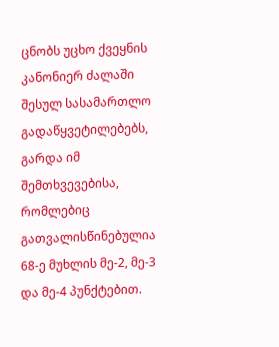ცნობს უცხო ქვეყნის კანონიერ ძალაში შესულ სასამართლო გადაწყვეტილებებს, გარდა იმ შემთხვევებისა, რომლებიც გათვალისწინებულია 68-ე მუხლის მე-2, მე-3 და მე-4 პუნქტებით.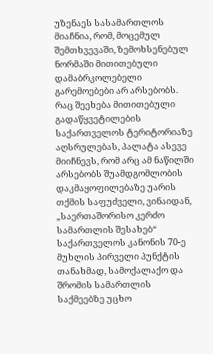უზენაეს სასამართლოს მიაჩნია, რომ, მოცემულ შემთხვევაში, ზემოხსენებულ ნორმაში მითითებული დამაბრკოლებელი გარემოებები არ არსებობს. რაც შეეხება მითითებული გადაწყვეტილების საქართველოს ტერიტორიაზე აღსრულებას, პალატა ასევე მიიჩნევს, რომ არც ამ ნაწილში არსებობს შუამდგომლობის დაკმაყოფილებაზე უარის თქმის საფუძველი, ვინაიდან, „საერთაშორისო კერძო სამართლის შესახებ“ საქართველოს კანონის 70-ე მუხლის პირველი პუნქტის თანახმად, სამოქალაქო და შრომის სამართლის საქმეებზე უცხო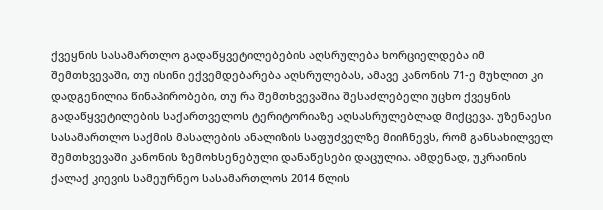ქვეყნის სასამართლო გადაწყვეტილებების აღსრულება ხორციელდება იმ შემთხვევაში, თუ ისინი ექვემდებარება აღსრულებას, ამავე კანონის 71-ე მუხლით კი დადგენილია წინაპირობები, თუ რა შემთხვევაშია შესაძლებელი უცხო ქვეყნის გადაწყვეტილების საქართველოს ტერიტორიაზე აღსასრულებლად მიქცევა. უზენაესი სასამართლო საქმის მასალების ანალიზის საფუძველზე მიიჩნევს, რომ განსახილველ შემთხვევაში კანონის ზემოხსენებული დანაწესები დაცულია. ამდენად, უკრაინის ქალაქ კიევის სამეურნეო სასამართლოს 2014 წლის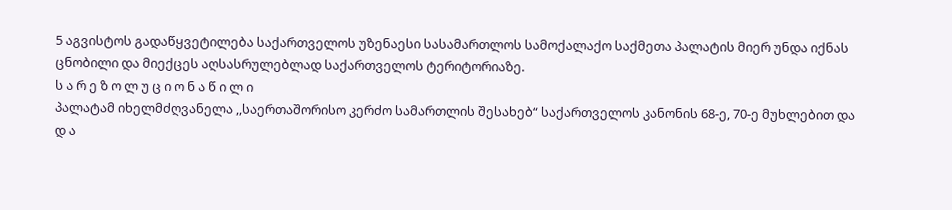5 აგვისტოს გადაწყვეტილება საქართველოს უზენაესი სასამართლოს სამოქალაქო საქმეთა პალატის მიერ უნდა იქნას ცნობილი და მიექცეს აღსასრულებლად საქართველოს ტერიტორიაზე.
ს ა რ ე ზ ო ლ უ ც ი ო ნ ა წ ი ლ ი
პალატამ იხელმძღვანელა ,,საერთაშორისო კერძო სამართლის შესახებ“ საქართველოს კანონის 68-ე, 70-ე მუხლებით და
დ ა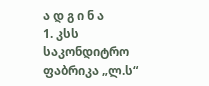ა დ გ ი ნ ა
1. კსს საკონდიტრო ფაბრიკა „ლ.ს“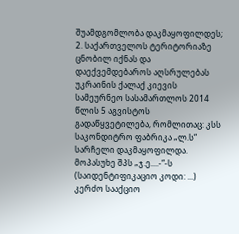შუამდგომლობა დაკმაყოფილდეს;
2. საქართველოს ტერიტორიაზე ცნობილ იქნას და დაექვემდებაროს აღსრულებას უკრაინის ქალაქ კიევის სამეურნეო სასამართლოს 2014 წლის 5 აგვისტოს გადაწყვეტილება, რომლითაც: კსს საკონდიტრო ფაბრიკა „ლ.ს“ სარჩელი დაკმაყოფილდა. მოპასუხე შპს „ჯ.ე....-“-ს (საიდენტიფიკაციო კოდი: ...) კერძო სააქციო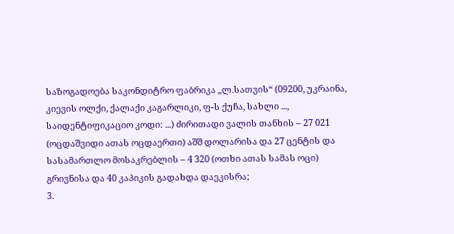საზოგადოება საკონდიტრო ფაბრიკა „ლ.სათვის“ (09200, უკრაინა, კიევის ოლქი, ქალაქი კაგარლიკი, ფ-ს ქუჩა, სახლი ..., საიდენტიფიკაციო კოდი: ...) ძირითადი ვალის თანხის – 27 021 (ოცდაშვიდი ათას ოცდაერთი) აშშ დოლარისა და 27 ცენტის და სასამართლო მოსაკრებლის – 4 320 (ოთხი ათას სამას ოცი) გრივნისა და 40 კაპიკის გადახდა დაეკისრა;
3.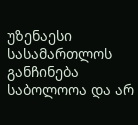უზენაესი სასამართლოს განჩინება საბოლოოა და არ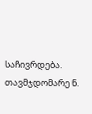საჩივრდება.
თავმჯდომარე ნ.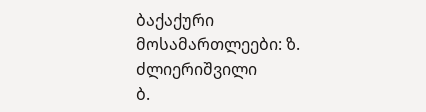ბაქაქური
მოსამართლეები: ზ. ძლიერიშვილი
ბ.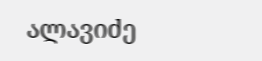ალავიძე